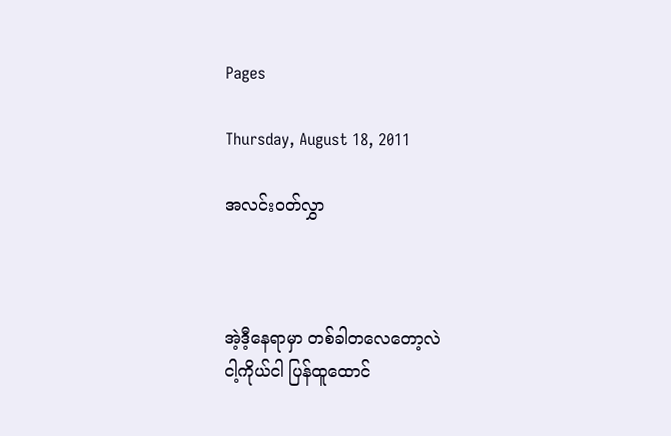Pages

Thursday, August 18, 2011

အလင်းဝတ်လွှာ



အဲ့ဒီ့နေရာမှာ တစ်ခါတလေတော့လဲ
ငါ့ကိုယ်ငါ ပြန်ထူထောင်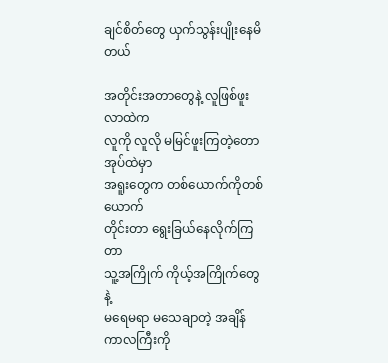ချင်စိတ်တွေ ယှက်သွန်းပျိုးနေမိတယ်

အတိုင်းအတာတွေနဲ့ လူဖြစ်ဖူးလာထဲက
လူကို လူလို မမြင်ဖူးကြတဲ့တောအုပ်ထဲမှာ
အရူးတွေက တစ်ယောက်ကိုတစ်ယောက်
တိုင်းတာ ရွေးခြယ်နေလိုက်ကြတာ
သူ့အကြိုက် ကိုယ့်အကြိုက်တွေနဲ့
မရေမရာ မသေချာတဲ့ အချိန်ကာလကြီးကို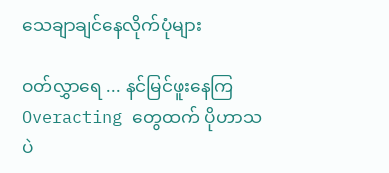သေချာချင်နေလိုက်ပုံများ

ဝတ်လွှာရေ ... နင်မြင်ဖူးနေကြ
Overacting တွေထက် ပိုဟာသပဲ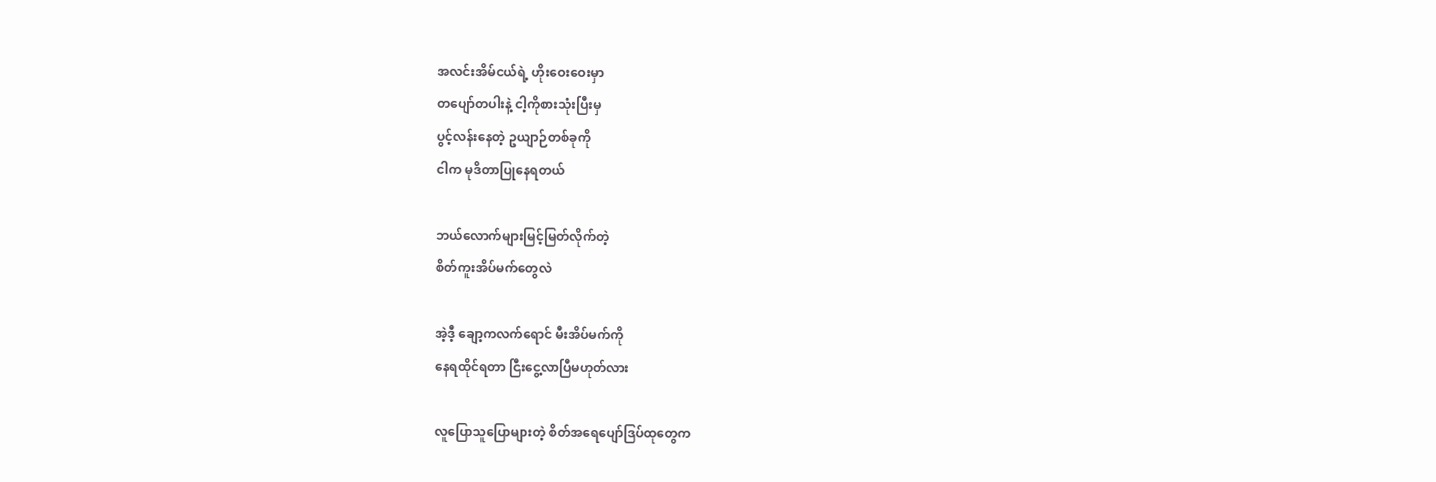အလင်းအိမ်ငယ်ရဲ့ ဟိုးဝေးဝေးမှာ
တပျော်တပါးနဲ့ ငါ့ကိုစားသုံးပြီးမှ
ပွင့်လန်းနေတဲ့ ဥယျာဉ်တစ်ခုကို
ငါက မုဒိတာပြုနေရတယ်

ဘယ်လောက်များမြင့်မြတ်လိုက်တဲ့
စိတ်ကူးအိပ်မက်တွေလဲ

အဲ့ဒီ့ ချော့ကလက်ရောင် မီးအိပ်မက်ကို
နေရထိုင်ရတာ ငြီးငွေ့လာပြီမဟုတ်လား

လူပြောသူပြောများတဲ့ စိတ်အရေပျော်ဒြပ်ထုတွေက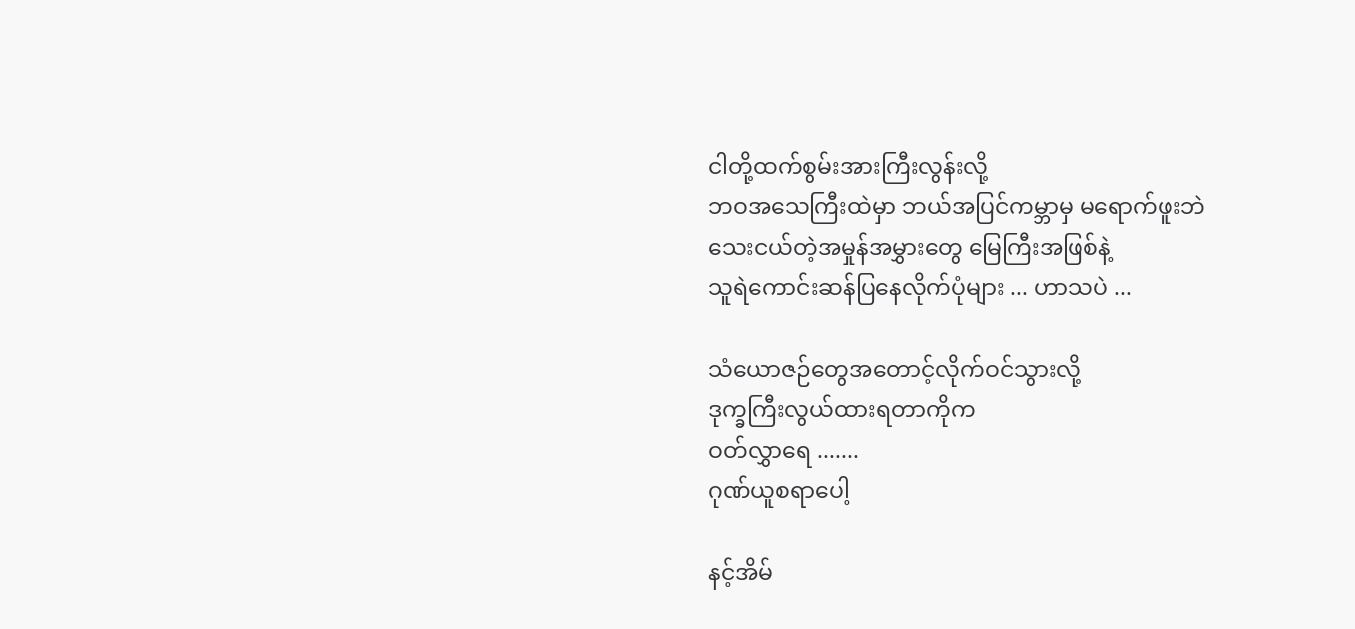ငါတို့ထက်စွမ်းအားကြီးလွန်းလို့
ဘဝအသေကြီးထဲမှာ ဘယ်အပြင်ကမ္ဘာမှ မရောက်ဖူးဘဲ
သေးငယ်တဲ့အမှုန်အမွှားတွေ မြေကြီးအဖြစ်နဲ့
သူရဲကောင်းဆန်ပြနေလိုက်ပုံများ ... ဟာသပဲ ...

သံယောဇဉ်တွေအတောင့်လိုက်ဝင်သွားလို့
ဒုက္ခကြီးလွယ်ထားရတာကိုက
ဝတ်လွှာရေ .......
ဂုဏ်ယူစရာပေါ့

နင့်အိမ်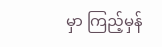မှာ ကြည့်မှန်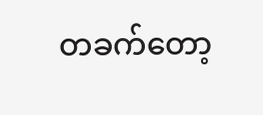တခက်တော့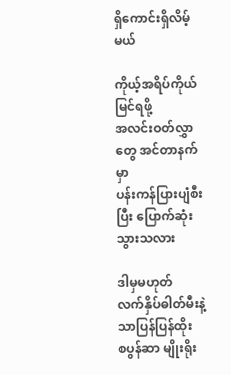ရှိကောင်းရှိလိမ့်မယ်

ကိုယ့်အရိပ်ကိုယ်မြင်ရဖို့
အလင်းဝတ်လွှာတွေ အင်တာနက်မှာ
ပန်းကန်ပြားပျံစီးပြီး ပြောက်ဆုံးသွားသလား

ဒါမှမဟုတ်
လက်နှိပ်ဓါတ်မီးနဲ့ သာပြန်ပြန်ထိုး
စပွန်ဆာ မျိုးရိုး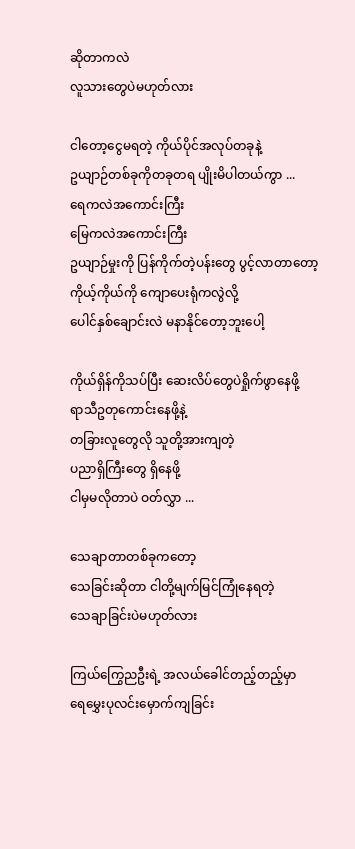ဆိုတာကလဲ
လူသားတွေပဲမဟုတ်လား

ငါတော့ငွေမရတဲ့ ကိုယ်ပိုင်အလုပ်တခုနဲ့
ဥယျာဉ်တစ်ခုကိုတခုတရ ပျိုးမိပါတယ်ကွာ ...
ရေကလဲအကောင်းကြီး
မြေကလဲအကောင်းကြီး
ဥယျာဉ်မှုးကို ပြန်ကိုက်တဲ့ပန်းတွေ ပွင့်လာတာတော့
ကိုယ့်ကိုယ်ကို ကျောပေးရုံကလွဲလို့
ပေါင်နှစ်ချောင်းလဲ မနာနိုင်တော့ဘူးပေါ့

ကိုယ်ရှိန်ကိုသပ်ပြီး ဆေးလိပ်တွေပဲရှိုက်ဖွာနေဖို့
ရာသီဥတုကောင်းနေဖို့နဲ့
တခြားလူတွေလို သူတို့အားကျတဲ့
ပညာရှိကြီးတွေ ရှိနေဖို့
ငါမှမလိုတာပဲ ဝတ်လွှာ ...

သေချာတာတစ်ခုကတော့
သေခြင်းဆိုတာ ငါတို့မျက်မြင်ကြုံနေရတဲ့
သေချာခြင်းပဲမဟုတ်လား

ကြယ်ကြွေညဦးရဲ့ အလယ်ခေါင်တည့်တည့်မှာ
ရေမွှေးပုလင်းမှောက်ကျခြင်း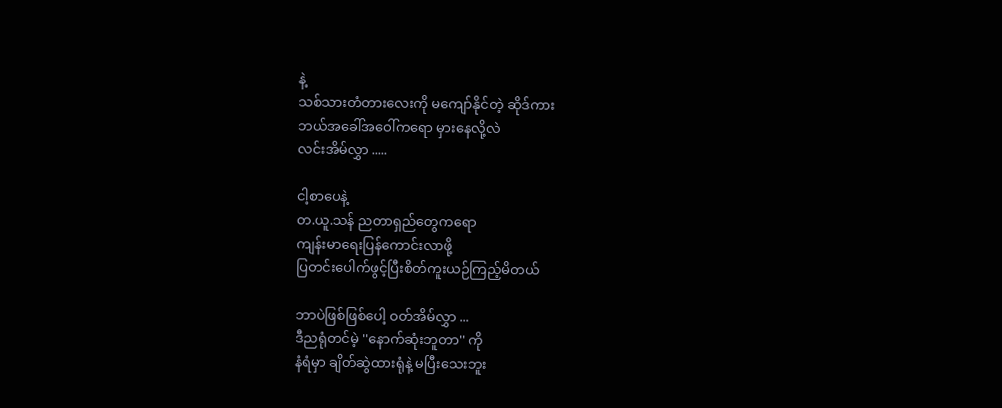နဲ့
သစ်သားတံတားလေးကို မကျော်နိုင်တဲ့ ဆိုဒ်ကား
ဘယ်အခေါ်အဝေါ်ကရော မှားနေလို့လဲ
လင်းအိမ်လွှာ .....

ငါ့စာပေနဲ့
တ.ယူ.သန် ညတာရှည်တွေကရော
ကျန်းမာရေးပြန်ကောင်းလာဖို့
ပြတင်းပေါက်ဖွင့်ပြီးစိတ်ကူးယဉ်ကြည့်မိတယ်

ဘာပဲဖြစ်ဖြစ်ပေါ့ ဝတ်အိမ်လွှာ ...
ဒီညရုံတင်မဲ့ ''နောက်ဆုံးဘူတာ'' ကို
နံရံမှာ ချိတ်ဆွဲထားရုံနဲ့ မပြီးသေးဘူး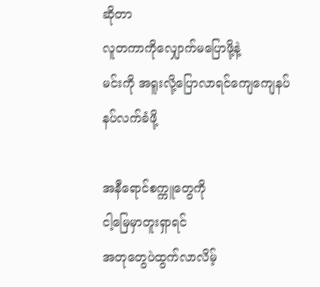ဆိုတာ
လူတကာကိုလျှောက်မပြောဖို့နဲ့
မင်းကို အရူးလို့ပြောလာရင်ကျေကျေနပ်နပ်လက်ခံဖို့

အနီရောင်စက္ကူတွေကို
ငါ့မြေမှာတူးရှာရင်
အတုတွေပဲထွက်လာလိမ့်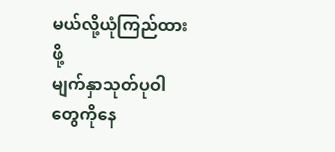မယ်လို့ယုံကြည်ထားဖို့
မျက်နှာသုတ်ပုဝါတွေကိုနေ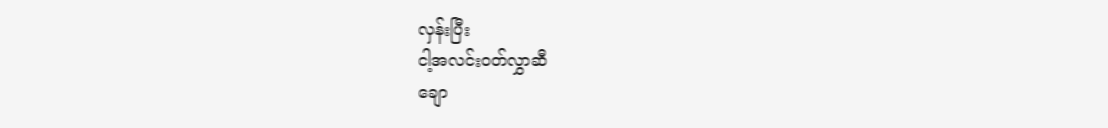လှန်းပြီး
ငါ့အလင်းဝတ်လွှာဆီ
ချော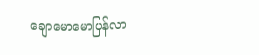ချောမောမောပြန်လာ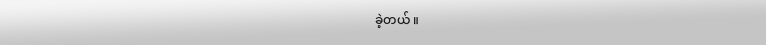ခဲ့တယ် ။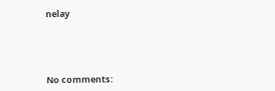nelay





No comments: